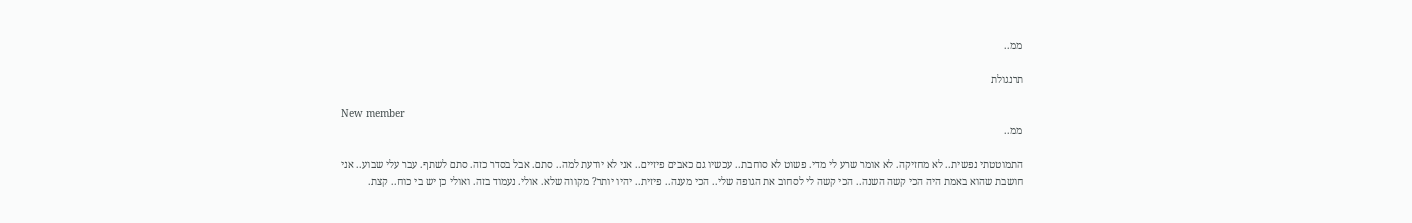ממ..

תרנגולת

New member
ממ..

התמוטטתי נפשית.. לא מחזיקה. לא אומר שרע לי מדי. פשוט לא סוחבת.. עכשיו גם כאבים פיזיים.. אני לא יודעת למה.. סתם. אבל בסדר כזה. סתם לשתף. עבר עלי שבוע.. אני חושבת שהוא באמת היה הכי קשה השנה.. הכי קשה לי לסחוב את הגופה שלי.. הכי מענה.. פיזית.. יהיו יותר? מקווה שלא. אולי. נעמוד בזה. ואולי כן יש בי כוח.. קצת.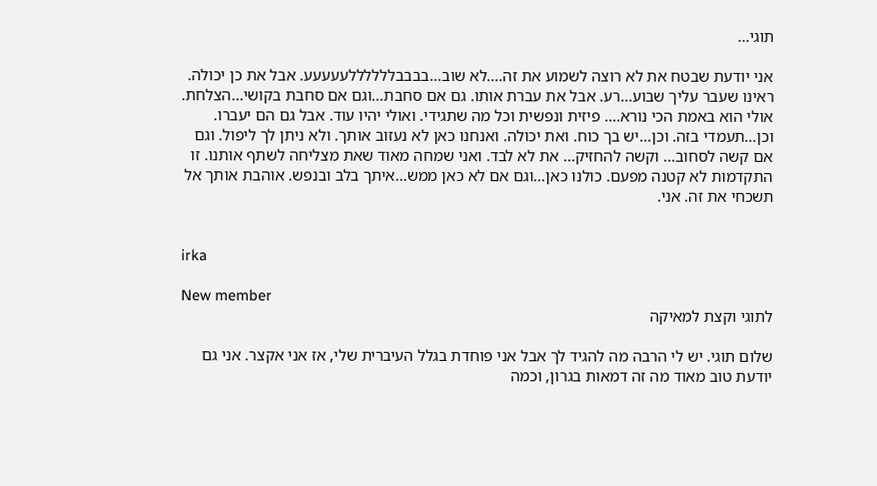תוגי...

אני יודעת שבטח את לא רוצה לשמוע את זה....לא שוב...בבבבללללללעעעעע. אבל את כן יכולה. ראינו שעבר עליך שבוע...רע. אבל את עברת אותו. גם אם סחבת...וגם אם סחבת בקושי...הצלחת. אולי הוא באמת הכי נורא.... פיזית ונפשית וכל מה שתגידי. ואולי יהיו עוד. אבל גם הם יעברו. וכן...תעמדי בזה. וכן...יש בך כוח. ואת יכולה. ואנחנו כאן לא נעזוב אותך. ולא ניתן לך ליפול. וגם אם קשה לסחוב... וקשה להחזיק... את לא לבד. ואני שמחה מאוד שאת מצליחה לשתף אותנו. זו התקדמות לא קטנה מפעם. כולנו כאן...וגם אם לא כאן ממש...איתך בלב ובנפש. אוהבת אותך אל תשכחי את זה. אני.


irka

New member
לתוגי וקצת למאיקה

שלום תוגי. יש לי הרבה מה להגיד לך אבל אני פוחדת בגלל העיברית שלי, אז אני אקצר. אני גם יודעת טוב מאוד מה זה דמאות בגרון, וכמה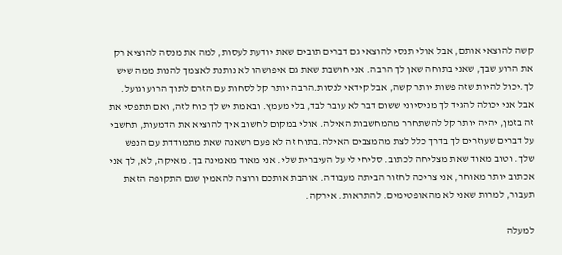קשה להוצאי אותם, אבל אולי תנסי להוצאי גם דברים תובים שאת יודעת לעסות, למה את מנסה להוציא רק את הרוע שבך, שאני בתוחה שאן לך הרבה. אני חושבת שאת גם איפושהו לא נותנת לאצמך להנות ממה שיש לך.יכול להיות שזה פשות יותר קשה, אבל קידאי לנסות.הרבה יותר קל לסחות עם הזרם לתוך הרוע וגועל. אבל אני יכולה להגיד לך מניסיוני ששום דבר לא עובר לבד, בלי מעמץ. ובאמת יש לך כוח לזה, ואם תתפסי את זה בזמן, יהיה יותר קל להשתחרר מהמחשבות האילה. אולי במקום לחשוב איך להוציא את הדמעות, תחשבי על דברים שעוזרים לך בדרך כלל לצת מהמצבים האילה.בתוח זה לא פעם רשאנה שאת מתמודדת עם הנפש שלך. וטוב מאוד שאת מצליחה לכתוב. סליחי לי על העיברית שלי. אני מאוד מאמינה בך. מאיקה, לא, לך אני אכתוב יותר מאוחר, אני צריכה לחזור הביתה מעבודה. אוהבת אותכם ורוצה להאמין שגם התקופה הזאת תעבור, למרות שאני לא מהאופטימים. להתראות. אירקה.

למעלה